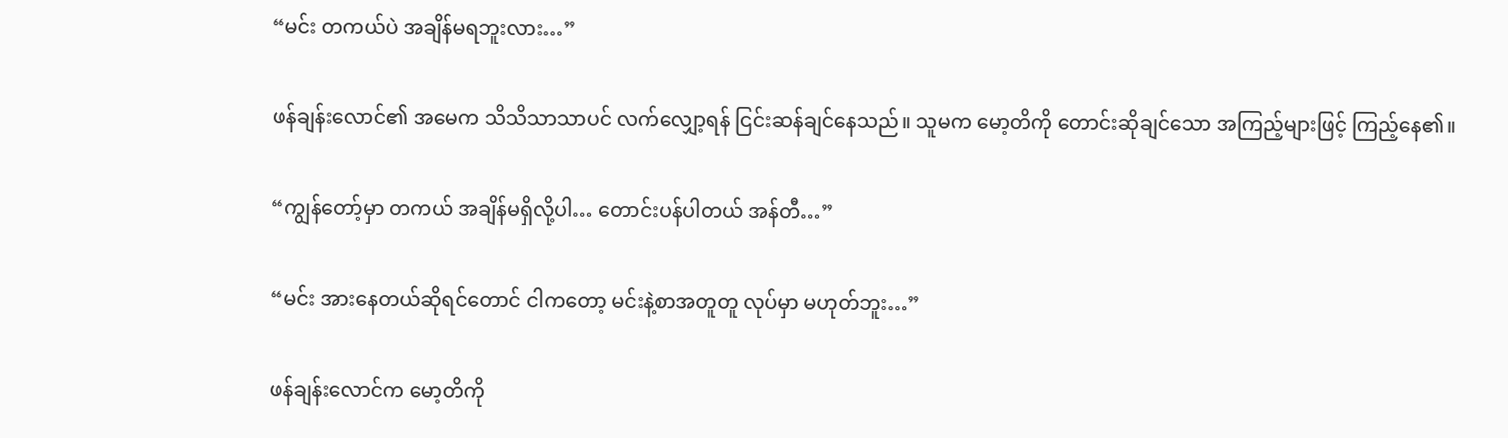“မင်း တကယ်ပဲ အချိန်မရဘူးလား…”

ဖန်ချန်းလောင်၏ အမေက သိသိသာသာပင် လက်လျှော့ရန် ငြင်းဆန်ချင်နေသည်။ သူမက မော့တိကို တောင်းဆိုချင်သော အကြည့်များဖြင့် ကြည့်နေ၏။

“ကျွန်တော့်မှာ တကယ် အချိန်မရှိလို့ပါ… တောင်းပန်ပါတယ် အန်တီ…”

“မင်း အားနေတယ်ဆိုရင်တောင် ငါကတော့ မင်းနဲ့စာအတူတူ လုပ်မှာ မဟုတ်ဘူး…”

ဖန်ချန်းလောင်က မော့တိကို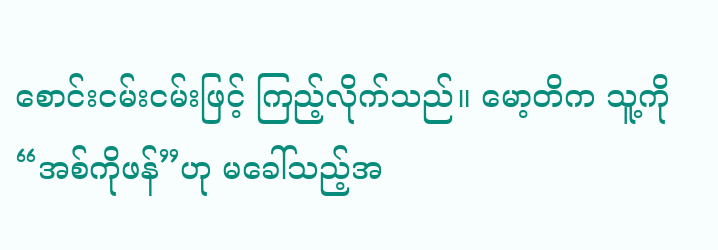စောင်းငမ်းငမ်းဖြင့် ကြည့်လိုက်သည်။ မော့တိက သူ့ကို “အစ်ကိုဖန်”ဟု မခေါ်သည့်အ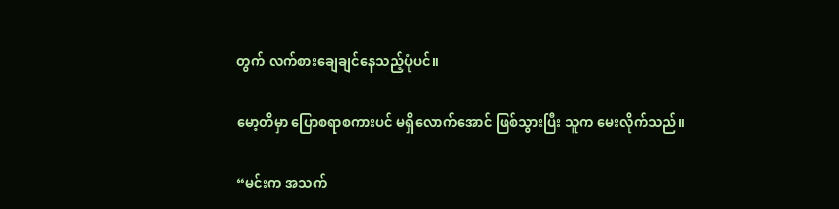တွက် လက်စားချေချင်နေသည့်ပုံပင်။

မော့တိမှာ ပြောစရာစကားပင် မရှိလောက်အောင် ဖြစ်သွားပြီး သူက မေးလိုက်သည်။

“မင်းက အသက်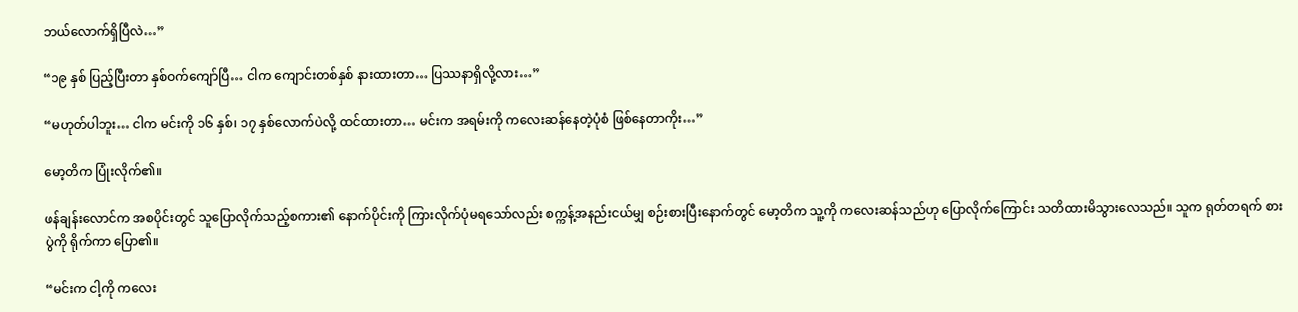ဘယ်လောက်ရှိပြီလဲ…”

“၁၉ နှစ် ပြည့်ပြီးတာ နှစ်ဝက်ကျော်ပြီ… ငါက ကျောင်းတစ်နှစ် နားထားတာ… ပြဿနာရှိလို့လား…”

“မဟုတ်ပါဘူး… ငါက မင်းကို ၁၆ နှစ်၊ ၁၇ နှစ်လောက်ပဲလို့ ထင်ထားတာ… မင်းက အရမ်းကို ကလေးဆန်နေတဲ့ပုံစံ ဖြစ်နေတာကိုး…”

မော့တိက ပြုံးလိုက်၏။

ဖန်ချန်းလောင်က အစပိုင်းတွင် သူပြောလိုက်သည့်စကား၏ နောက်ပိုင်းကို ကြားလိုက်ပုံမရသော်လည်း စက္ကန့်အနည်းငယ်မျှ စဉ်းစားပြီးနောက်တွင် မော့တိက သူ့ကို ကလေးဆန်သည်ဟု ပြောလိုက်ကြောင်း သတိထားမိသွားလေသည်။ သူက ရုတ်တရက် စားပွဲကို ရိုက်ကာ ပြော၏။

“မင်းက ငါ့ကို ကလေး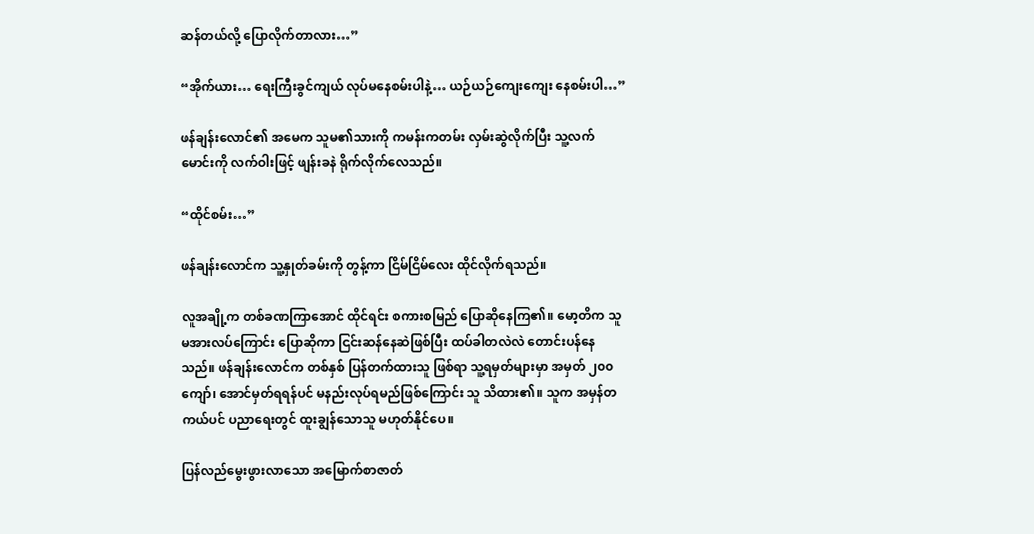ဆန်တယ်လို့ ပြောလိုက်တာလား…”

“အိုက်ယား… ရေးကြီးခွင်ကျယ် လုပ်မနေစမ်းပါနဲ့… ယဉ်ယဉ်ကျေးကျေး နေစမ်းပါ…”

ဖန်ချန်းလောင်၏ အမေက သူမ၏သားကို ကမန်းကတမ်း လှမ်းဆွဲလိုက်ပြီး သူ့လက်မောင်းကို လက်ဝါးဖြင့် ဖျန်းခနဲ ရိုက်လိုက်လေသည်။

“ထိုင်စမ်း…”

ဖန်ချန်းလောင်က သူ့နှုတ်ခမ်းကို တွန့်ကာ ငြိမ်ငြိမ်လေး ထိုင်လိုက်ရသည်။

လူအချို့က တစ်ခဏကြာအောင် ထိုင်ရင်း စကားစမြည် ပြောဆိုနေကြ၏။ မော့တိက သူ မအားလပ်ကြောင်း ပြောဆိုကာ ငြင်းဆန်နေဆဲဖြစ်ပြီး ထပ်ခါတလဲလဲ တောင်းပန်နေသည်။ ဖန်ချန်းလောင်က တစ်နှစ် ပြန်တက်ထားသူ ဖြစ်ရာ သူ့ရမှတ်များမှာ အမှတ် ၂၀၀ ကျော်၊ အောင်မှတ်ရရန်ပင် မနည်းလုပ်ရမည်ဖြစ်ကြောင်း သူ သိထား၏။ သူက အမှန်တကယ်ပင် ပညာရေးတွင် ထူးချွန်သောသူ မဟုတ်နိုင်ပေ။

ပြန်လည်မွေးဖွားလာသော အမြောက်စာဇာတ်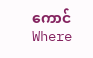ကောင်Where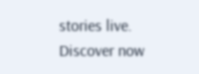stories live. Discover now